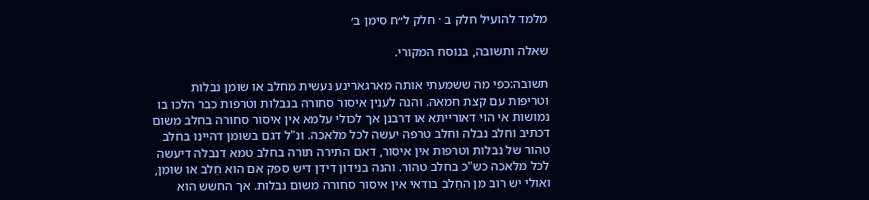מלמד להועיל חלק ב · חלק ל״ח סימן ב׳

שאלה ותשובה, בנוסח המקורי.

תשובה:כפי מה ששמעתי אותה מארגארינע נעשית מחלב או שומן נבלות וטריפות עם קצת חמאה. והנה לענין איסור סחורה בנבלות וטרפות כבר הלכו בו נמושות אי הוי דאורייתא או דרבנן אך לכולי עלמא אין איסור סחורה בחלב משום דכתיב וחלב נבלה וחלב טרפה יעשה לכל מלאכה. ונ"ל דגם בשומן דהיינו בחלב טהור של נבלות וטרפות אין איסור, דאם התירה תורה בחלב טמא דנבלה דיעשה לכל מלאכה כש"כ בחלב טהור. והנה בנידון דידן דיש ספק אם הוא חֵלב או שומן, ואולי יש רוב מן החֵלב בודאי אין איסור סחורה משום נבלות. אך החשש הוא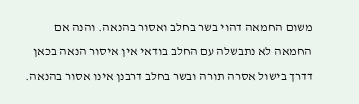משום החמאה דהוי בשר בחלב ואסור בהנאה. והנה אם החמאה לא נתבשלה עם החלב בודאי אין איסור הנאה בכאן דדרך בישול אסרה תורה ובשר בחלב דרבנן אינו אסור בהנאה.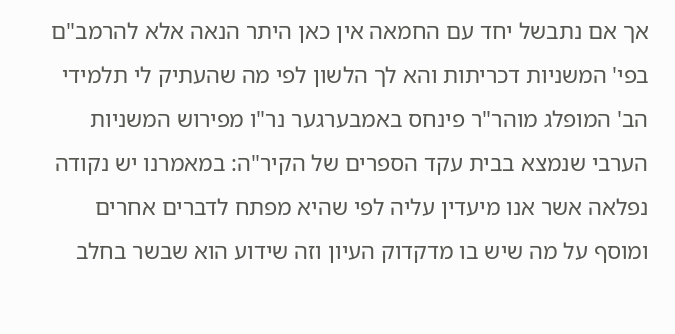אך אם נתבשל יחד עם החמאה אין כאן היתר הנאה אלא להרמב"ם בפי' המשניות דכריתות והא לך הלשון לפי מה שהעתיק לי תלמידי הב' המופלג מוהר"ר פינחס באמבערגער נר"ו מפירוש המשניות הערבי שנמצא בבית עקד הספרים של הקיר"ה: במאמרנו יש נקודה נפלאה אשר אנו מיעדין עליה לפי שהיא מפתח לדברים אחרים ומוסף על מה שיש בו מדקדוק העיון וזה שידוע הוא שבשר בחלב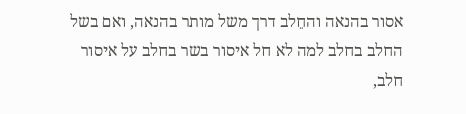אסור בהנאה והחֵלב דרך משל מותר בהנאה, ואם בשל החלב בחלב למה לא חל איסור בשר בחלב על איסור חלב,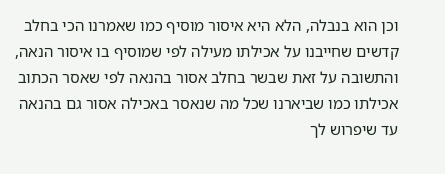וכן הוא בנבלה, הלא היא איסור מוסיף כמו שאמרנו הכי בחלב קדשים שחייבנו על אכילתו מעילה לפי שמוסיף בו איסור הנאה, והתשובה על זאת שבשר בחלב אסור בהנאה לפי שאסר הכתוב אכילתו כמו שביארנו שכל מה שנאסר באכילה אסור גם בהנאה עד שיפרוש לך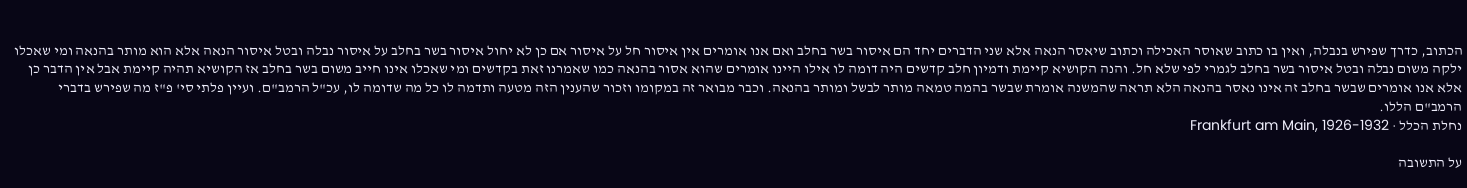הכתוב, כדרך שפירש בנבלה, ואין בו כתוב שאוסר האכילה וכתוב שיאסר הנאה אלא שני הדברים יחד הם איסור בשר בחלב ואם אנו אומרים אין איסור חל על איסור אם כן לא יחול איסור בשר בחלב על איסור נבלה ובטל איסור הנאה אלא הוא מותר בהנאה ומי שאכלו ילקה משום נבלה ובטל איסור בשר בחלב לגמרי לפי שלא חל. והנה הקושיא קיימת ודמיון חלב קדשים היה דומה לו אילו היינו אומרים שהוא אסור בהנאה כמו שאמרנו זאת בקדשים ומי שאכלו אינו חייב משום בשר בחלב אז הקושיא תהיה קיימת אבל אין הדבר כן אלא אנו אומרים שבשר בחלב זה אינו נאסר בהנאה הלא תראה שהמשנה אומרת שבשר בהמה טמאה מותר לבשל ומותר בהנאה. וכבר מבואר זה במקומו וזכור שהענין הזה מטעה ותדמה לו כל מה שדומה לו, עכ"ל הרמב"ם. ועיין פלתי סי' פ"ז מה שפירש בדברי הרמב"ם הללו.
נחלת הכלל · Frankfurt am Main, 1926-1932

על התשובה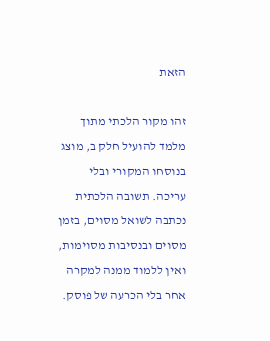הזאת

זהו מקור הלכתי מתוך מלמד להועיל חלק ב, מוצג בנוסחו המקורי ובלי עריכה. תשובה הלכתית נכתבה לשואל מסוים, בזמן מסוים ובנסיבות מסוימות, ואין ללמוד ממנה למקרה אחר בלי הכרעה של פוסק.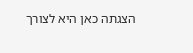הצגתה כאן היא לצורך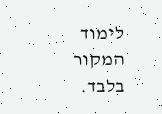לימוד המקור בלבד.